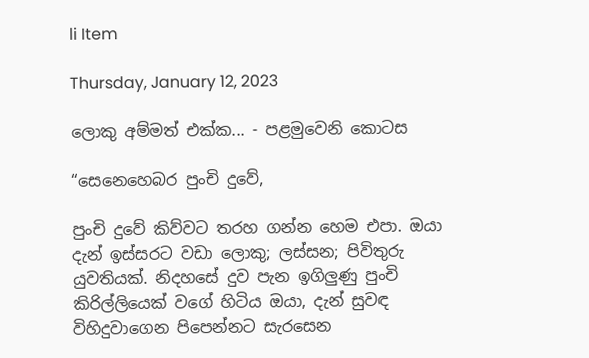li Item

Thursday, January 12, 2023

ලොකු අම්මත් එක්ක... - පළමුවෙනි කොටස

“සෙනෙහෙබර පුංචි දුවේ,

පුංචි දුවේ කිව්වට තරහ ගන්න හෙම එපා. ඔයා දැන් ඉස්සරට වඩා ලොකු; ලස්සන; පිවිතුරු යුවතියක්. නිදහසේ දුව පැන ඉගිලුණු පුංචි කිරිල්ලියෙක් වගේ හිටිය ඔයා, දැන් සුවඳ විහිදුවාගෙන පිපෙන්නට සැරසෙන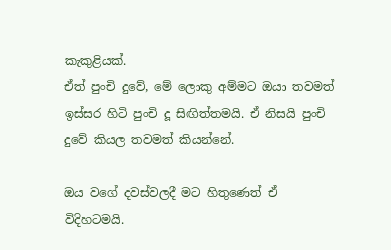කැකුළියක්.
ඒත් පුංචි දුවේ, මේ ලොකු අම්මට ඔයා තවමත් ඉස්සර හිටි පුංචි දූ සිඟිත්තමයි. ඒ නිසයි පුංචි දුවේ කියල තවමත් කියන්නේ.

ඔය වගේ දවස්වලදී මට හිතුණෙත් ඒ විදිහටමයි.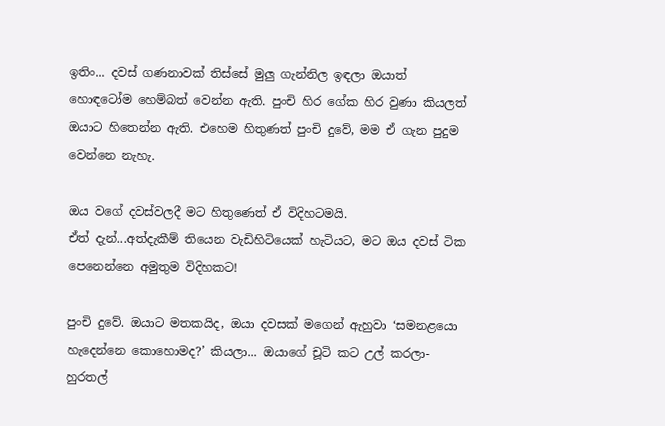ඉතිං... දවස් ගණනාවක් තිස්සේ මුලු ගැන්නිල ඉඳලා ඔයාත් හොඳටෝම හෙම්බත් වෙන්න ඇති. පුංචි හිර ගේක හිර වුණා කියලත් ඔයාට හිතෙන්න ඇති. එහෙම හිතුණත් පුංචි දුවේ, මම ඒ ගැන පුදුම වෙන්නෙ නැහැ.

ඔය වගේ දවස්වලදී මට හිතුණෙත් ඒ විදිහටමයි.
ඒත් දැන්...අත්දැකීම් තියෙන වැඩිහිටියෙක් හැටියට, මට ඔය දවස් ටික පෙනෙන්නෙ අමුතුම විදිහකට!

පුංචි දුවේ. ඔයාට මතකයිද, ඔයා දවසක් මගෙන් ඇහුවා ‘සමනළයො හැදෙන්නෙ කොහොමද?’ කියලා... ඔයාගේ චූටි කට උල් කරලා- හුරතල්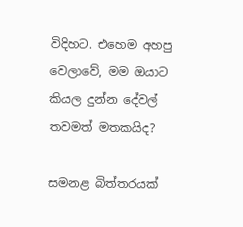විදිහට. එහෙම අහපු වෙලාවේ, මම ඔයාට කියල දුන්න දේවල් තවමත් මතකයිද?

සමනළ බිත්තරයක්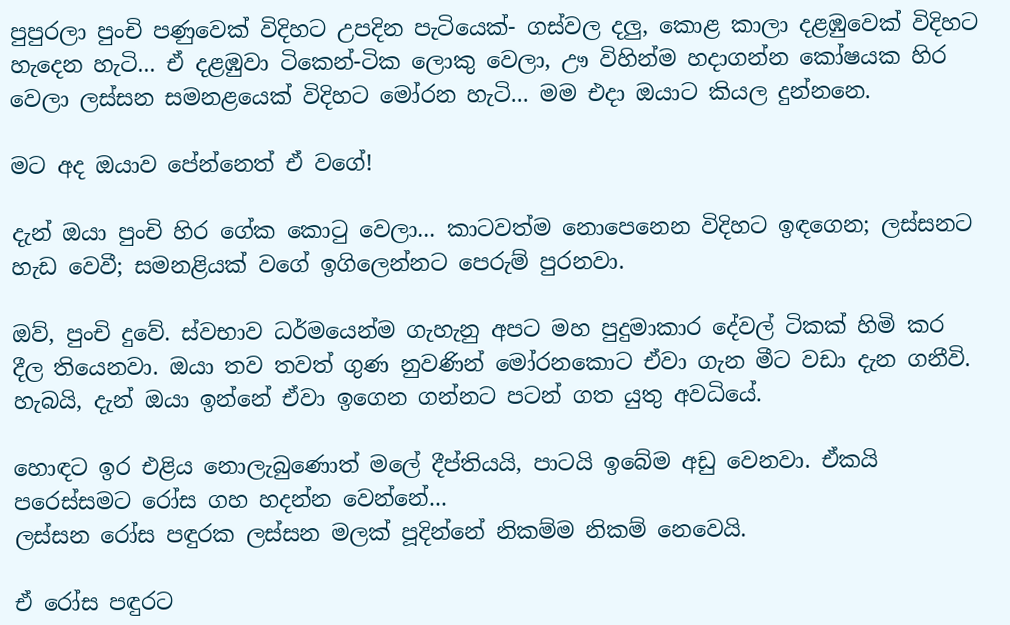පුපුරලා පුංචි පණුවෙක් විදිහට උපදින පැටියෙක්- ගස්වල දලු, කොළ කාලා දළඹුවෙක් විදිහට හැදෙන හැටි... ඒ දළඹුවා ටිකෙන්-ටික ලොකු වෙලා, ඌ විහින්ම හදාගන්න කෝෂයක හිර වෙලා ලස්සන සමනළයෙක් විදිහට මෝරන හැටි... මම එදා ඔයාට කියල දුන්නනෙ.

මට අද ඔයාව පේන්නෙත් ඒ වගේ!

දැන් ඔයා පුංචි හිර ගේක කොටු වෙලා... කාටවත්ම නොපෙනෙන විදිහට ඉඳගෙන; ලස්සනට හැඩ වෙවී; සමනළියක් වගේ ඉගිලෙන්නට පෙරුම් පුරනවා.

ඔව්, පුංචි දුවේ. ස්වභාව ධර්මයෙන්ම ගැහැනු අපට මහ පුදුමාකාර දේවල් ටිකක් හිමි කර දීල තියෙනවා. ඔයා තව තවත් ගුණ නුවණින් මෝරනකොට ඒවා ගැන මීට වඩා දැන ගනීවි. හැබයි, දැන් ඔයා ඉන්නේ ඒවා ඉගෙන ගන්නට පටන් ගත යුතු අවධියේ.

හොඳට ඉර එළිය නොලැබුණොත් මලේ දීප්තියයි, පාටයි ඉබේම අඩු වෙනවා. ඒකයි පරෙස්සමට රෝස ගහ හදන්න වෙන්නේ...
ලස්සන රෝස පඳුරක ලස්සන මලක් පූදින්නේ නිකම්ම නිකම් නෙවෙයි.

ඒ රෝස පඳුරට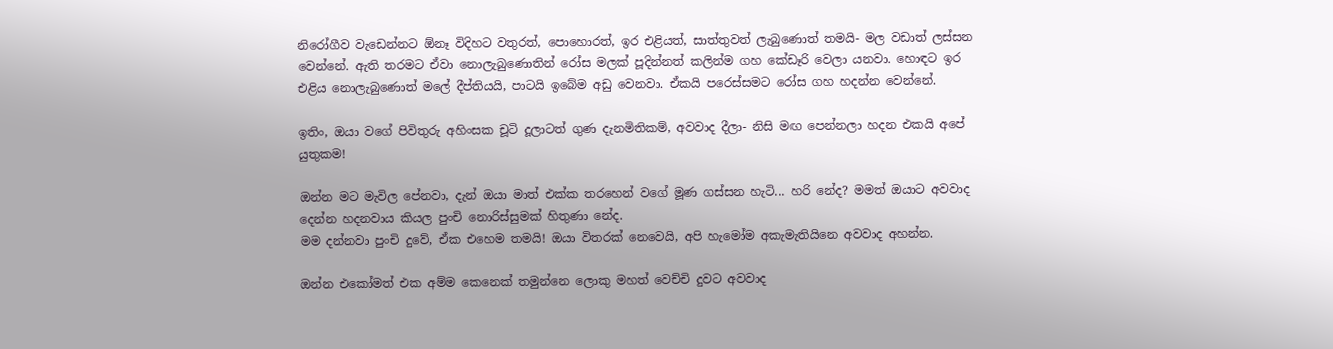නිරෝගීව වැඩෙන්නට ඕනෑ විදිහට වතුරත්, පොහොරත්, ඉර එළියත්, සාත්තුවත් ලැබුණොත් තමයි- මල වඩාත් ලස්සන වෙන්නේ. ඇති තරමට ඒවා නොලැබුණොතින් රෝස මලක් පූදින්නත් කලින්ම ගහ කේඩෑරි වෙලා යනවා. හොඳට ඉර එළිය නොලැබුණොත් මලේ දීප්තියයි, පාටයි ඉබේම අඩු වෙනවා. ඒකයි පරෙස්සමට රෝස ගහ හදන්න වෙන්නේ.

ඉතිං, ඔයා වගේ පිවිතුරු අහිංසක චූටි දූලාටත් ගුණ දැනමිතිකම්, අවවාද දීලා- නිසි මඟ පෙන්නලා හදන එකයි අපේ යුතුකම!

ඔන්න මට මැවිල පේනවා, දැන් ඔයා මාත් එක්ක තරහෙන් වගේ මූණ ගස්සන හැටි... හරි නේද? මමත් ඔයාට අවවාද දෙන්න හදනවාය කියල පුංචි නොරිස්සුමක් හිතුණා නේද.
මම දන්නවා පුංචි දුවේ, ඒක එහෙම තමයි! ඔයා විතරක් නෙවෙයි, අපි හැමෝම අකැමැතියිනෙ අවවාද අහන්න.

ඔන්න එකෝමත් එක අම්ම කෙනෙක් තමුන්නෙ ලොකු මහත් වෙච්චි දුවට අවවාද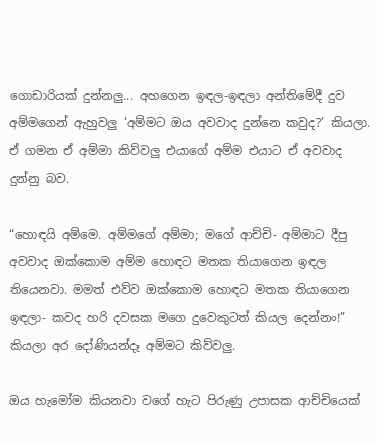ගොඩාරියක් දුන්නලු... අහගෙන ඉඳල-ඉඳලා අන්තිමේදී දුව අම්මගෙන් ඇහුවලු ‘අම්මට ඔය අවවාද දුන්නෙ කවුද?’ කියලා. ඒ ගමන ඒ අම්මා කිව්වලු එයාගේ අම්ම එයාට ඒ අවවාද දුන්නු බව.

“හොඳයි අම්මෙ. අම්මගේ අම්මා; මගේ ආච්චි- අම්මාට දීපු අවවාද ඔක්කොම අම්ම හොඳට මතක තියාගෙන ඉඳල තියෙනවා. මමත් එව්ව ඔක්කොම හොඳට මතක තියාගෙන ඉඳලා- කවද හරි දවසක මගෙ දුවෙකුටත් කියල දෙන්නං!” කියලා අර දෝණියන්දෑ අම්මට කිව්වලු.

ඔය හැමෝම කියනවා වගේ හැට පිරුණු උපාසක ආච්චියෙක්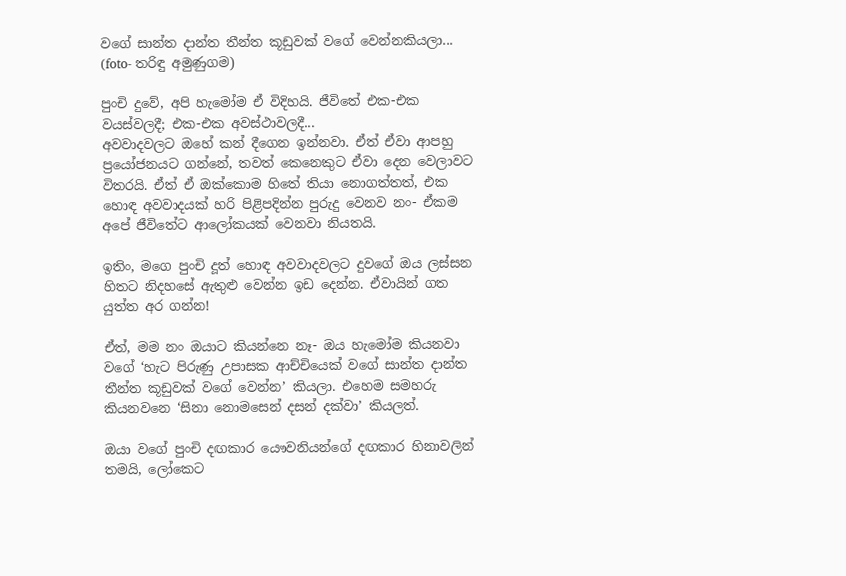වගේ සාන්ත දාන්ත තීන්ත කූඩුවක් වගේ වෙන්නකියලා... (foto- තරිඳු අමුණුගම)

පුංචි දුවේ, අපි හැමෝම ඒ විදිහයි. ජීවිතේ එක-එක වයස්වලදී; එක-එක අවස්ථාවලදී...
අවවාදවලට ඔහේ කන් දීගෙන ඉන්නවා. ඒත් ඒවා ආපහු ප්‍රයෝජනයට ගන්නේ, තවත් කෙනෙකුට ඒවා දෙන වෙලාවට විතරයි. ඒත් ඒ ඔක්කොම හිතේ තියා නොගත්තත්, එක හොඳ අවවාදයක් හරි පිළිපදින්න පුරුදු වෙනව නං- ඒකම අපේ ජීවිතේට ආලෝකයක් වෙනවා නියතයි.

ඉතිං, මගෙ පුංචි දූත් හොඳ අවවාදවලට දුවගේ ඔය ලස්සන හිතට නිදහසේ ඇතුළු වෙන්න ඉඩ දෙන්න. ඒවායින් ගත යුත්ත අර ගන්න!

ඒත්, මම නං ඔයාට කියන්නෙ නෑ- ඔය හැමෝම කියනවා වගේ ‘හැට පිරුණු උපාසක ආච්චියෙක් වගේ සාන්ත දාන්ත තීන්ත කූඩුවක් වගේ වෙන්න’ කියලා. එහෙම සමහරු කියනවනෙ ‘සිනා නොමසෙන් දසන් දක්වා’ කියලත්.

ඔයා වගේ පුංචි දඟකාර යෞවනියන්ගේ දඟකාර හිනාවලින් තමයි, ලෝකෙට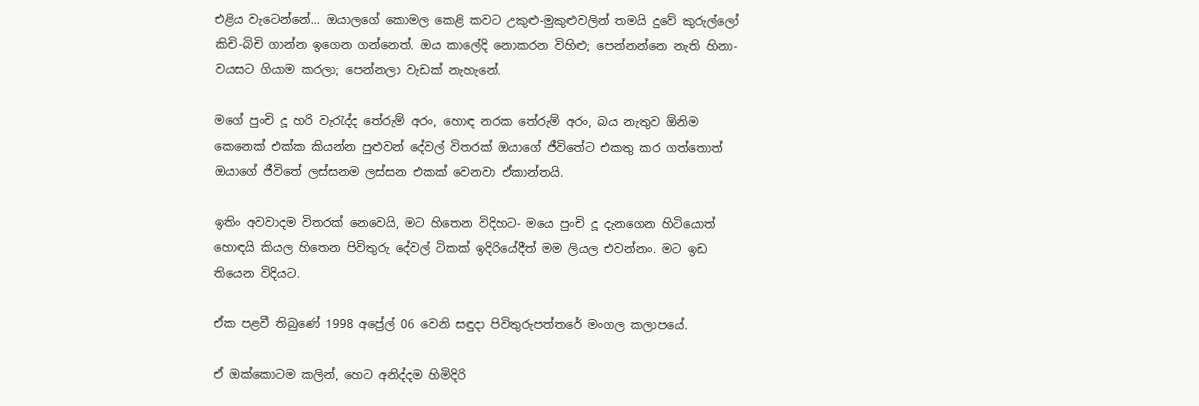එළිය වැටෙන්නේ... ඔයාලගේ කොමල කෙළි කවට උකුළු-මුකුළුවලින් තමයි දුවේ කුරුල්ලෝ කිචි-බිචි ගාන්න ඉගෙන ගන්නෙත්. ඔය කාලේදි නොකරන විහිළු; පෙන්නන්නෙ නැති හිනා- වයසට ගියාම කරලා; පෙන්නලා වැඩක් නැහැනේ.

මගේ පුංචි දූ හරි වැරැද්ද තේරුම් අරං, හොඳ නරක තේරුම් අරං, බය නැතුව ඕනිම කෙනෙක් එක්ක කියන්න පුළුවන් දේවල් විතරක් ඔයාගේ ජීවිතේට එකතු කර ගත්තොත් ඔයාගේ ජීවිතේ ලස්සනම ලස්සන එකක් වෙනවා ඒකාන්තයි.

ඉතිං අවවාදම විතරක් නෙවෙයි, මට හිතෙන විදිහට- මයෙ පුංචි දූ දැනගෙන හිටියොත් හොඳයි කියල හිතෙන පිවිතුරු දේවල් ටිකක් ඉදිරියේදීත් මම ලියල එවන්නං. මට ඉඩ තියෙන විදියට.

ඒක පළවී තිබුණේ 1998 අප්‍රේල් 06 වෙනි සඳුදා පිවිතුරුපත්තරේ මංගල කලාපයේ.

ඒ ඔක්කොටම කලින්, හෙට අනිද්දම හිමිදිරි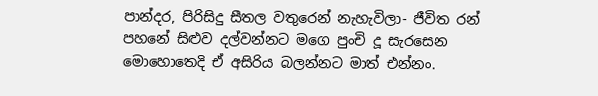පාන්දර, පිරිසිදු සීතල වතුරෙන් නැහැවිලා- ජීවිත රන් පහනේ සිළුව දල්වන්නට මගෙ පුංචි දූ සැරසෙන මොහොතෙදි ඒ අසිරිය බලන්නට මාත් එන්නං.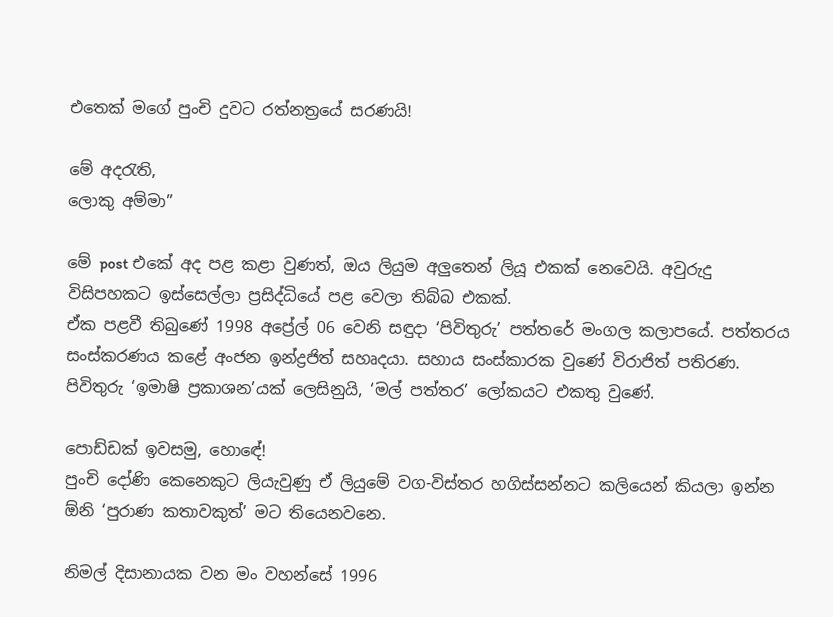එතෙක් මගේ පුංචි දුවට රත්නත්‍රයේ සරණයි!

මේ අදරැති,
ලොකු අම්මා”

මේ post එකේ අද පළ කළා වුණත්, ඔය ලියුම අලුතෙන් ලියූ එකක් නෙවෙයි. අවුරුදු විසිපහකට ඉස්සෙල්ලා ප්‍රසිද්ධියේ පළ වෙලා තිබ්බ එකක්.
ඒක පළවී තිබුණේ 1998 අප්‍රේල් 06 වෙනි සඳුදා ‘පිවිතුරු’ පත්තරේ මංගල කලාපයේ. පත්තරය සංස්කරණය කළේ අංජන ඉන්ද්‍රජිත් සහෘදයා. සහාය සංස්කාරක වුණේ විරාජිත් පතිරණ.
පිවිතුරු ‘ඉමාෂි ප්‍රකාශන’යක් ලෙසිනුයි, ‘මල් පත්තර’ ලෝකයට එකතු වුණේ.

පොඩ්ඩක් ඉවසමු, හොඳේ!
පුංචි දෝණි කෙනෙකුට ලියැවුණු ඒ ලියුමේ වග-විස්තර හගිස්සන්නට කලියෙන් කියලා ඉන්න ඕනි ‘පුරාණ කතාවකුත්’ මට තියෙනවනෙ.

නිමල් දිසානායක වන මං වහන්සේ 1996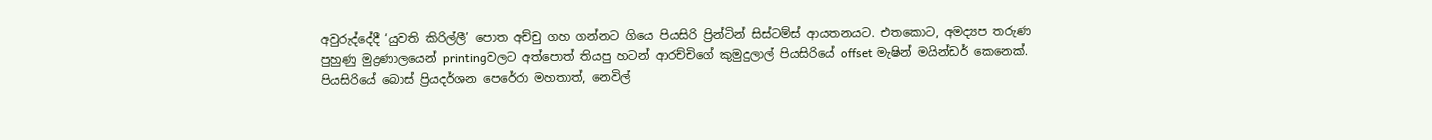අවුරුද්දේදී ‘යුවති කිරිල්ලී’ පොත අච්චු ගහ ගන්නට ගියෙ පියසිරි ප්‍රින්ටින් සිස්ටම්ස් ආයතනයට. එතකොට, අමද්‍යප තරුණ පුහුණු මුද්‍රණාලයෙන් printingවලට අත්පොත් තියපු හටන් ආරච්චිගේ කුමුදුලාල් පියසිරියේ offset මැෂින් මයින්ඩර් කෙනෙක්. පියසිරියේ බොස් ප්‍රියදර්ශන පෙරේරා මහතාත්, නෙවිල්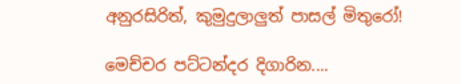අනුරසිරිත්, කුමුදුලාලුත් පාසල් මිතුරෝ!

මෙච්චර පට්ටන්දර දිගාරින....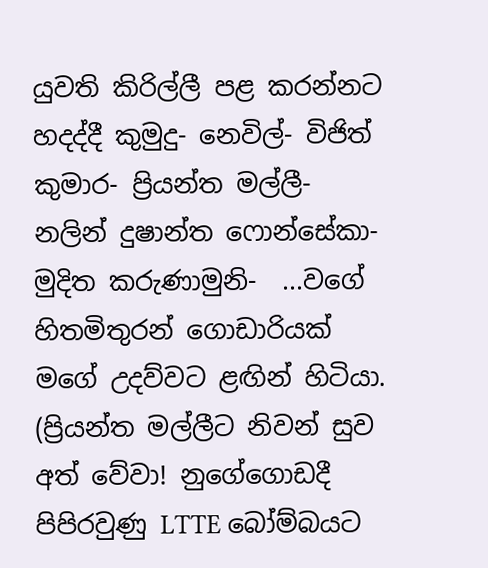යුවති කිරිල්ලී පළ කරන්නට හදද්දී කුමුදු- නෙවිල්- විජිත් කුමාර- ප්‍රියන්ත මල්ලී- නලින් දුෂාන්ත ෆොන්සේකා- මුදිත කරුණාමුනි-  ...වගේ හිතමිතුරන් ගොඩාරියක් මගේ උදව්වට ළඟින් හිටියා. (ප්‍රියන්ත මල්ලීට නිවන් සුව අත් වේවා! නුගේගොඩදී පිපිරවුණු LTTE බෝම්බයට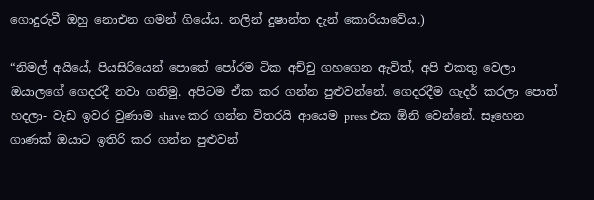ගොදුරුවී ඔහු නොඑන ගමන් ගියේය. නලින් දුෂාන්ත දැන් කොරියාවේය.)

“නිමල් අයියේ, පියසිරියෙන් පොතේ පෝරම ටික අච්චු ගහගෙන ඇවිත්, අපි එකතු වෙලා ඔයාලගේ ගෙදරදී නවා ගනිමු. අපිටම ඒක කර ගන්න පුළුවන්නේ. ගෙදරදීම ගැදර් කරලා පොත් හදලා- වැඩ ඉවර වුණාම shave කර ගන්න විතරයි ආයෙම press එක ඕනි වෙන්නේ. සෑහෙන ගාණක් ඔයාට ඉතිරි කර ගන්න පුළුවන්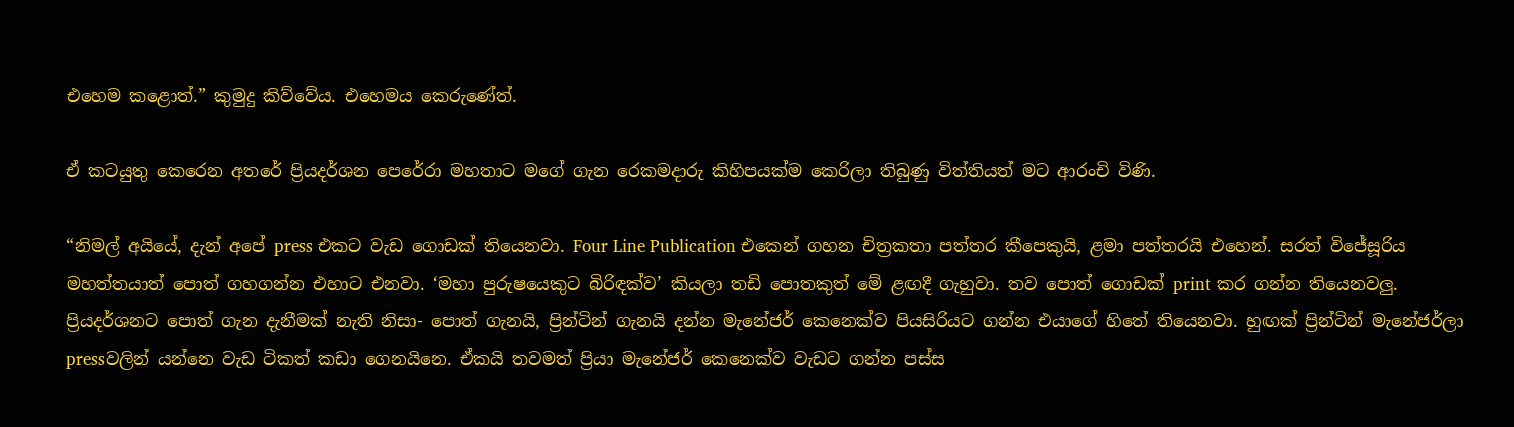එහෙම කළොත්.” කුමුදු කිව්වේය. එහෙමය කෙරුණේත්.

ඒ කටයුතු කෙරෙන අතරේ ප්‍රියදර්ශන පෙරේරා මහතාට මගේ ගැන රෙකමදාරු කිහිපයක්ම කෙරිලා තිබුණු විත්තියත් මට ආරංචි විණි.

“නිමල් අයියේ, දැන් අපේ press එකට වැඩ ගොඩක් තියෙනවා. Four Line Publication එකෙන් ගහන චිත්‍රකතා පත්තර කීපෙකුයි, ළමා පත්තරයි එහෙන්. සරත් විජේසූරිය මහත්තයාත් පොත් ගහගන්න එහාට එනවා. ‘මහා පුරුෂයෙකුට බිරිඳක්ව’ කියලා තඩි පොතකුත් මේ ළඟදී ගැහුවා. තව පොත් ගොඩක් print කර ගන්න තියෙනවලු.
ප්‍රියදර්ශනට පොත් ගැන දැනීමක් නැති නිසා- පොත් ගැනයි, ප්‍රින්ටින් ගැනයි දන්න මැනේජර් කෙනෙක්ව පියසිරියට ගන්න එයාගේ හිතේ තියෙනවා. හුඟක් ප්‍රින්ටින් මැනේජර්ලා pressවලින් යන්නෙ වැඩ ටිකත් කඩා ගෙනයිනෙ. ඒකයි තවමත් ප්‍රියා මැනේජර් කෙනෙක්ව වැඩට ගන්න පස්ස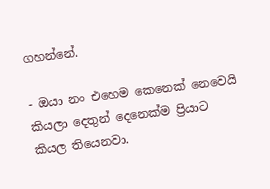ගහන්නේ.

- ඔයා නං එහෙම කෙනෙක් නෙවෙයි කියලා දෙතුන් දෙනෙක්ම ප්‍රියාට කියල තියෙනවා.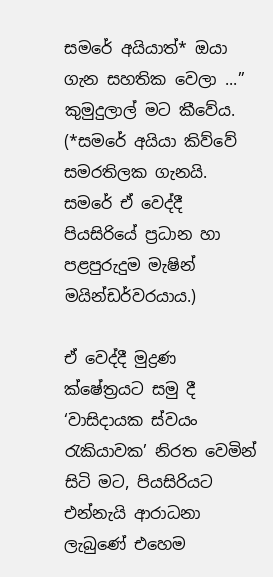සමරේ අයියාත්* ඔයා ගැන සහතික වෙලා ...” කුමුදුලාල් මට කීවේය. (*සමරේ අයියා කිව්වේ සමරතිලක ගැනයි. සමරේ ඒ වෙද්දී පියසිරියේ ප්‍රධාන හා පළපුරුදුම මැෂින් මයින්ඩර්වරයාය.)

ඒ වෙද්දී මුද්‍රණ ක්ෂේත්‍රයට සමු දී ‘වාසිදායක ස්වයං රැකියාවක’ නිරත වෙමින් සිටි මට, පියසිරියට එන්නැයි ආරාධනා ලැබුණේ එහෙම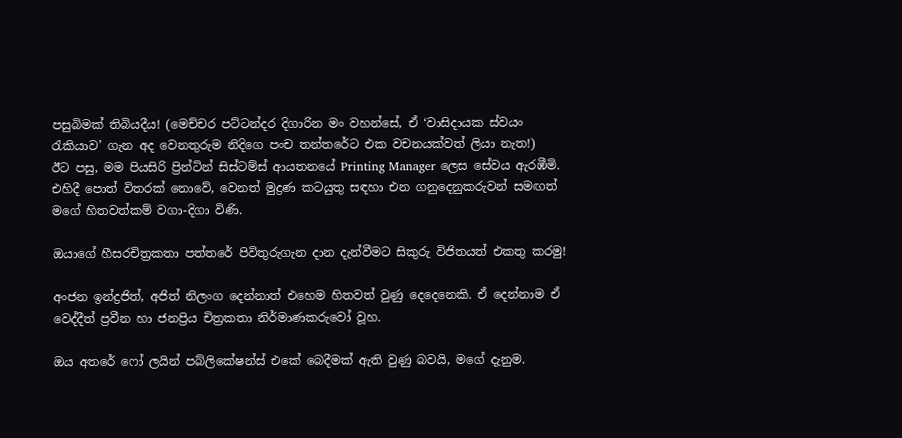පසුබිමක් තිබියදීය! (මෙච්චර පට්ටන්දර දිගාරින මං වහන්සේ, ඒ ‘වාසිදායක ස්වයං රැකියාව’ ගැන අද වෙනතුරුම නිදිගෙ පංච තන්තරේට එක වචනයක්වත් ලියා නැත!)
ඊට පසු, මම පියසිරි ප්‍රින්ටින් සිස්ටම්ස් ආයතනයේ Printing Manager ලෙස සේවය ඇරඹීමි. එහිදී පොත් විතරක් නොවේ, වෙනත් මුද්‍රණ කටයුතු සඳහා එන ගනුදෙනුකරුවන් සමඟත් මගේ හිතවත්කම් වගා-දිගා විණි.

ඔයාගේ හීසරචිත්‍රකතා පත්තරේ පිවිතුරුගැන දාන දැන්වීමට සිකුරු විජිතයත් එකතු කරමු!

අංජන ඉන්ද්‍රජිත්, අජිත් නිලංග දෙන්නාත් එහෙම හිතවත් වුණු දෙදෙනෙකි. ඒ දෙන්නාම ඒ වෙද්දීත් ප්‍රවීන හා ජනප්‍රිය චිත්‍රකතා නිර්මාණකරුවෝ වූහ.

ඔය අතරේ ෆෝ ලයින් පබ්ලිකේෂන්ස් එකේ බෙදීමක් ඇති වුණු බවයි, මගේ දැනුම.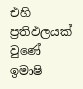එහි ප්‍රතිඵලයක් වුණේ ඉමාෂි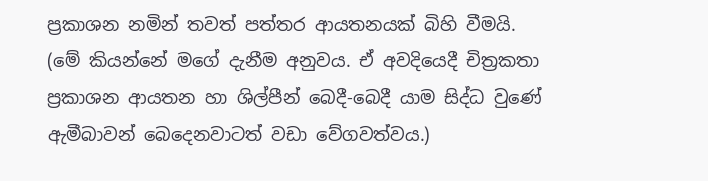ප්‍රකාශන නමින් තවත් පත්තර ආයතනයක් බිහි වීමයි. (මේ කියන්නේ මගේ දැනීම අනුවය. ඒ අවදියෙදී චිත්‍රකතා ප්‍රකාශන ආයතන හා ශිල්පීන් බෙදී-බෙදී යාම සිද්ධ වුණේ ඇමීබාවන් බෙදෙනවාටත් වඩා වේගවත්වය.)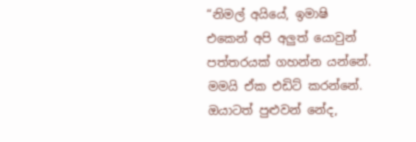“නිමල් අයියේ, ඉමාෂි එකෙන් අපි අලුත් යොවුන් පත්තරයක් ගහන්න යන්නේ. මමයි ඒක එඩිට් කරන්නේ. ඔයාටත් පුළුවන් නේද,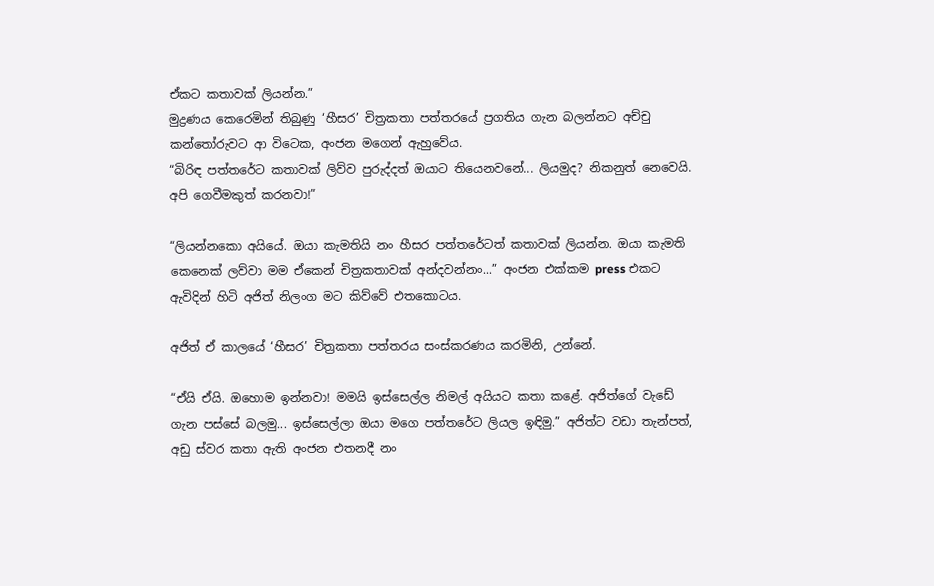ඒකට කතාවක් ලියන්න.”
මුද්‍රණය කෙරෙමින් තිබුණු ‘හීසර’ චිත්‍රකතා පත්තරයේ ප්‍රගතිය ගැන බලන්නට අච්චු කන්තෝරුවට ආ විටෙක, අංජන මගෙන් ඇහුවේය.
“බිරිඳ පත්තරේට කතාවක් ලිව්ව පුරුද්දත් ඔයාට තියෙනවනේ... ලියමුද? නිකනුත් නෙවෙයි. අපි ගෙවීමකුත් කරනවා!”

“ලියන්නකො අයියේ. ඔයා කැමතියි නං හීසර පත්තරේටත් කතාවක් ලියන්න. ඔයා කැමති කෙනෙක් ලව්වා මම ඒකෙන් චිත්‍රකතාවක් අන්දවන්නං...” අංජන එක්කම press එකට ඇවිදින් හිටි අජිත් නිලංග මට කිව්වේ එතකොටය.

අජිත් ඒ කාලයේ ‘හීසර’ චිත්‍රකතා පත්තරය සංස්කරණය කරමිනි, උන්නේ.

“ඒයි ඒයි. ඔහොම ඉන්නවා! මමයි ඉස්සෙල්ල නිමල් අයියට කතා කළේ. අජිත්ගේ වැඩේ ගැන පස්සේ බලමු... ඉස්සෙල්ලා ඔයා මගෙ පත්තරේට ලියල ඉඳිමු.” අජිත්ට වඩා තැන්පත්, අඩු ස්වර කතා ඇති අංජන එතනදී නං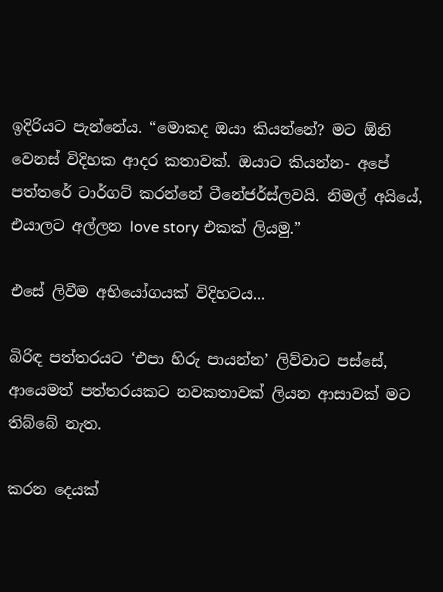ඉදිරියට පැන්නේය. “මොකද ඔයා කියන්නේ? මට ඕනි වෙනස් විදිහක ආදර කතාවක්. ඔයාට කියන්න- අපේ පත්තරේ ටාර්ගට් කරන්නේ ටීනේජර්ස්ලවයි. නිමල් අයියේ, එයාලට අල්ලන love story එකක් ලියමු.”

එසේ ලිවීම අභියෝගයක් විදිහටය...

බිරිඳ පත්තරයට ‘එපා හිරු පායන්න’ ලිව්වාට පස්සේ, ආයෙමත් පත්තරයකට නවකතාවක් ලියන ආසාවක් මට තිබ්බේ නැත.

කරන දෙයක්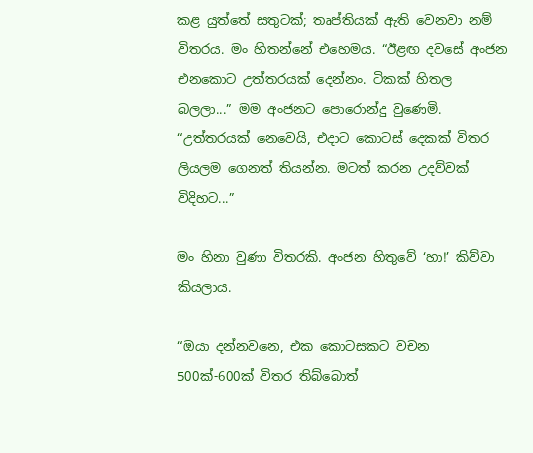කළ යුත්තේ සතුටක්; තෘප්තියක් ඇති වෙනවා නම් විතරය. මං හිතන්නේ එහෙමය. “ඊළඟ දවසේ අංජන එනකොට උත්තරයක් දෙන්නං. ටිකක් හිතල බලලා...” මම අංජනට පොරොන්දු වුණෙමි.
“උත්තරයක් නෙවෙයි, එදාට කොටස් දෙකක් විතර ලියලම ගෙනත් තියන්න. මටත් කරන උදව්වක් විදිහට...”

මං හිනා වුණා විතරකි. අංජන හිතුවේ ‘හා!’ කිව්වා කියලාය.

“ඔයා දන්නවනෙ, එක කොටසකට වචන 500ක්-600ක් විතර තිබ්බොත්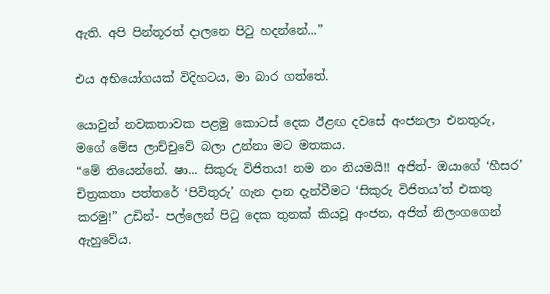ඇති. අපි පින්තූරත් දාලනෙ පිටු හදන්නේ...”

එය අභියෝගයක් විදිහටය, මා බාර ගත්තේ.

යොවුන් නවකතාවක පළමු කොටස් දෙක ඊළඟ දවසේ අංජනලා එනතුරු, මගේ මේස ලාච්චුවේ බලා උන්නා මට මතකය.
“මේ තියෙන්නේ. ෂා... සිකුරු විජිතය! නම නං නියමයි!! අජිත්- ඔයාගේ ‘හීසර’ චිත්‍රකතා පත්තරේ ‘පිවිතුරු’ ගැන දාන දැන්වීමට ‘සිකුරු විජිතය’ත් එකතු කරමු!” උඩින්- පල්ලෙන් පිටු දෙක තුනක් කියවූ අංජන, අජිත් නිලංගගෙන් ඇහුවේය.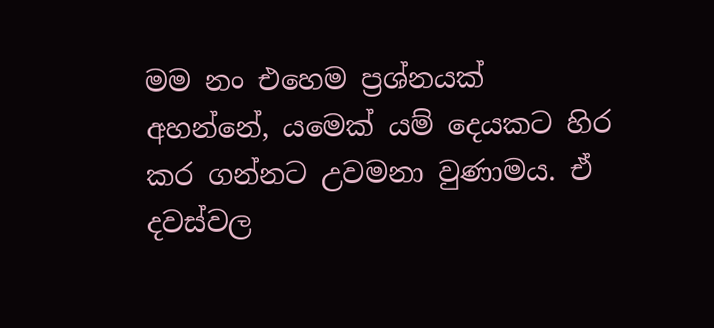මම නං එහෙම ප්‍රශ්නයක් අහන්නේ, යමෙක් යම් දෙයකට හිර කර ගන්නට උවමනා වුණාමය. ඒ දවස්වල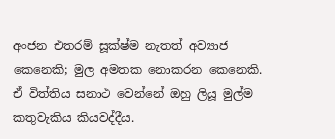අංජන එතරම් සූක්ෂ්ම නැතත් අව්‍යාජ කෙනෙකි; මුල අමතක නොකරන කෙනෙකි. ඒ විත්තිය සනාථ වෙන්නේ ඔහු ලියූ මුල්ම කතුවැකිය කියවද්දීය.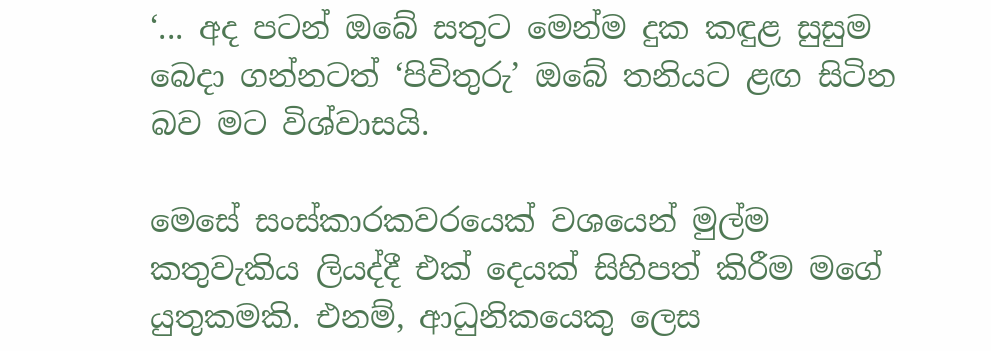‘... අද පටන් ඔබේ සතුට මෙන්ම දුක කඳුළ සුසුම බෙදා ගන්නටත් ‘පිවිතුරු’ ඔබේ තනියට ළඟ සිටින බව මට විශ්වාසයි.

මෙසේ සංස්කාරකවරයෙක් වශයෙන් මුල්ම කතුවැකිය ලියද්දී එක් දෙයක් සිහිපත් කිරීම මගේ යුතුකමකි. එනම්, ආධුනිකයෙකු ලෙස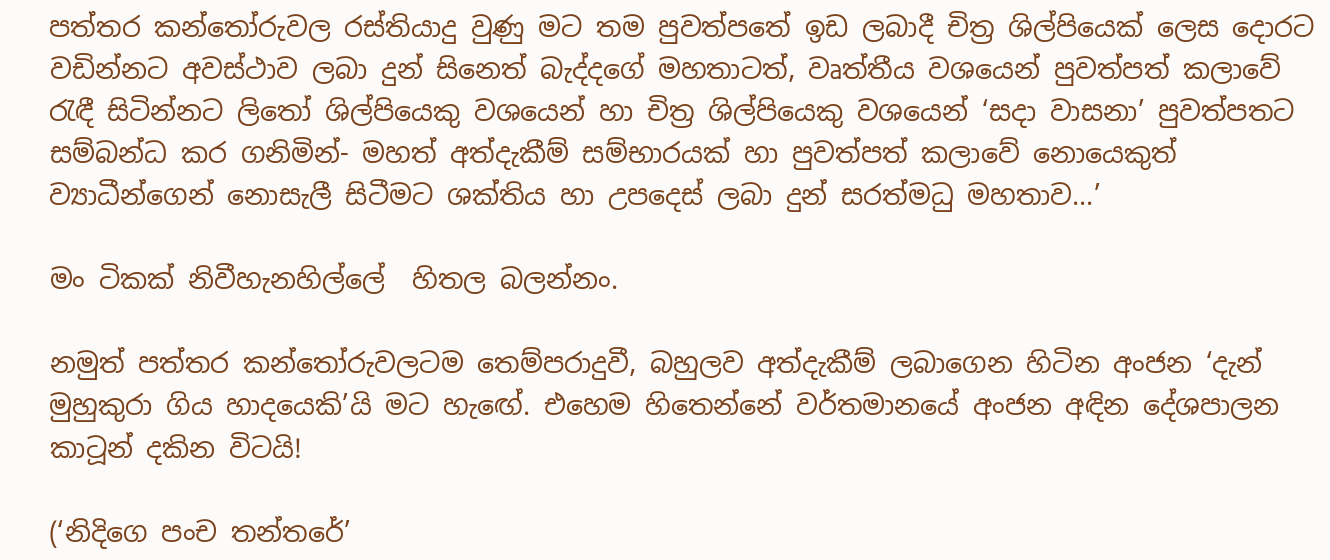පත්තර කන්තෝරුවල රස්තියාදු වුණු මට තම පුවත්පතේ ඉඩ ලබාදී චිත්‍ර ශිල්පියෙක් ලෙස දොරට වඩින්නට අවස්ථාව ලබා දුන් සිනෙත් බැද්දගේ මහතාටත්, වෘත්තීය වශයෙන් පුවත්පත් කලාවේ රැඳී සිටින්නට ලිතෝ ශිල්පියෙකු වශයෙන් හා චිත්‍ර ශිල්පියෙකු වශයෙන් ‘සදා වාසනා’ පුවත්පතට සම්බන්ධ කර ගනිමින්- මහත් අත්දැකීම් සම්භාරයක් හා පුවත්පත් කලාවේ නොයෙකුත් ව්‍යාධීන්ගෙන් නොසැලී සිටීමට ශක්තිය හා උපදෙස් ලබා දුන් සරත්මධු මහතාව...’

මං ටිකක් නිවීහැනහිල්ලේ  හිතල බලන්නං.

නමුත් පත්තර කන්තෝරුවලටම තෙම්පරාදුවී, බහුලව අත්දැකීම් ලබාගෙන හිටින අංජන ‘දැන් මුහුකුරා ගිය හාදයෙකි’යි මට හැඟේ. එහෙම හිතෙන්නේ වර්තමානයේ අංජන අඳින දේශපාලන කාටූන් දකින විටයි!

(‘නිදිගෙ පංච තන්තරේ’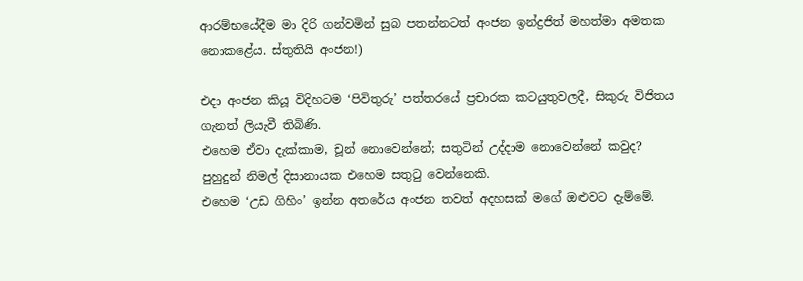ආරම්භයේදීම මා දිරි ගන්වමින් සුබ පතන්නටත් අංජන ඉන්ද්‍රජිත් මහත්මා අමතක නොකළේය. ස්තුතියි අංජන!)

එදා අංජන කියූ විදිහටම ‘පිවිතුරු’ පත්තරයේ ප්‍රචාරක කටයුතුවලදී, සිකුරු විජිතය ගැනත් ලියැවී තිබිණි.
එහෙම ඒවා දැක්කාම, චූන් නොවෙන්නේ; සතුටින් උද්දාම නොවෙන්නේ කවුද? පුහුදුන් නිමල් දිසානායක එහෙම සතුටු වෙන්නෙකි.
එහෙම ‘උඩ ගිහිං’ ඉන්න අතරේය අංජන තවත් අදහසක් මගේ ඔළුවට දැම්මේ.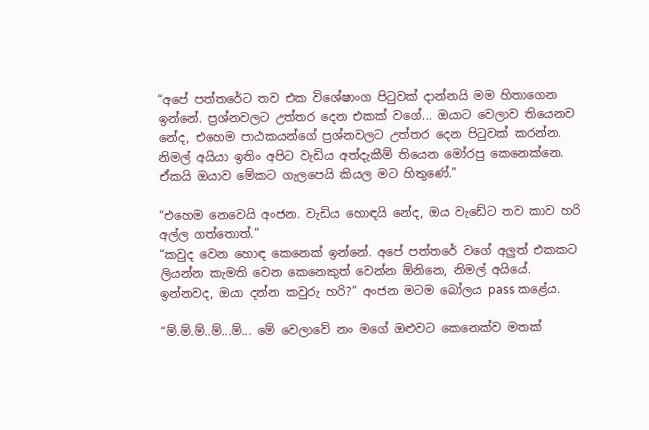“අපේ පත්තරේට තව එක විශේෂාංග පිටුවක් දාන්නයි මම හිතාගෙන ඉන්නේ. ප්‍රශ්නවලට උත්තර දෙන එකක් වගේ... ඔයාට වෙලාව තියෙනව නේද, එහෙම පාඨකයන්ගේ ප්‍රශ්නවලට උත්තර දෙන පිටුවක් කරන්න. නිමල් අයියා ඉතිං අපිට වැඩිය අත්දැකීම් තියෙන මෝරපු කෙනෙක්නෙ. ඒකයි ඔයාව මේකට ගැලපෙයි කියල මට හිතුණේ.”

“එහෙම නෙවෙයි අංජන. වැඩිය හොඳයි නේද, ඔය වැඩේට තව කාව හරි අල්ල ගත්තොත්.”
“කවුද වෙන හොඳ කෙනෙක් ඉන්නේ. අපේ පත්තරේ වගේ අලුත් එකකට ලියන්න කැමති වෙන කෙනෙකුත් වෙන්න ඕනිනෙ, නිමල් අයියේ. ඉන්නවද, ඔයා දන්න කවුරු හරි?” අංජන මටම බෝලය pass කළේය.

“ම්.ම්.ම්..ම්...ම්... මේ වෙලාවේ නං මගේ ඔළුවට කෙනෙක්ව මතක්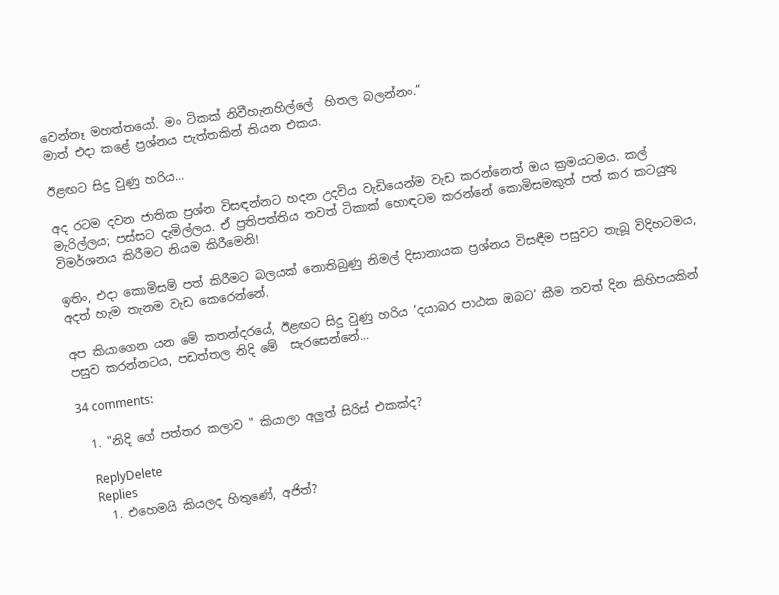වෙන්නෑ මහත්තයෝ. මං ටිකක් නිවීහැනහිල්ලේ  හිතල බලන්නං.”
මාත් එදා කළේ ප්‍රශ්නය පැත්තකින් තියන එකය.

ඊළඟට සිදු වුණු හරිය...

අද රටම දවන ජාතික ප්‍රශ්න විසඳන්නට හදන උදවිය වැඩියෙන්ම වැඩ කරන්නෙත් ඔය ක්‍රමයටමය. කල් මැරිල්ලය; පස්සට දැමිල්ලය. ඒ ප්‍රතිපත්තිය තවත් ටිකාක් හොඳටම කරන්නේ කොමිසමකුත් පත් කර කටයුතු විමර්ශනය කිරීමට නියම කිරීමෙනි!

ඉතිං, එදා කොමිසම් පත් කිරීමට බලයක් නොතිබුණු නිමල් දිසානායක ප්‍රශ්නය විසඳීම පසුවට තැබූ විදිහටමය, අදත් හැම තැනම වැඩ කෙරෙන්නේ.

අප කියාගෙන යන මේ කතන්දරයේ, ඊළඟට සිදු වුණු හරිය ‘දයාබර පාඨක ඔබට’ කීම තවත් දින කිහිපයකින් පසුව කරන්නටය, පඩත්තල නිදි මේ  සැරසෙන්නේ...

34 comments:

  1. "නිදි ගේ පත්තර කලාව " කියාලා අලුත් සිරිස් එකක්ද?

    ReplyDelete
    Replies
    1. එහෙමයි කියලද හිතුණේ, අජිත්?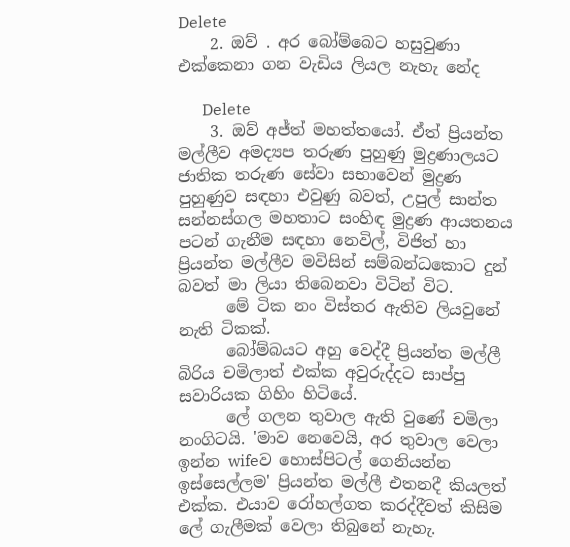Delete
    2. ඔව් . අර බෝම්බෙට හසුවුණා එක්කෙනා ගන වැඩිය ලියල නැහැ නේද

      Delete
    3. ඔව් අජ්ත් මහත්තයෝ. ඒත් ප්‍රියන්ත මල්ලීව අමද්‍යප තරුණ පුහුණු මුද්‍රණාලයට ජාතික තරුණ සේවා සභාවෙන් මුද්‍රණ පුහුණුව සඳහා එවුණු බවත්, උපුල් සාන්ත සන්නස්ගල මහතාට සංහිඳ මුද්‍රණ ආයතනය පටන් ගැනීම සඳහා නෙවිල්, විජිත් හා ප්‍රියන්ත මල්ලීව මවිසින් සම්බන්ධකොට දුන් බවත් මා ලියා තිබෙනවා විටින් විට.
      මේ ටික නං විස්තර ඇතිව ලියවුනේ නැති ටිකක්.
      බෝම්බයට අහු වෙද්දී ප්‍රියන්ත මල්ලී බිරිය චමිලාත් එක්ක අවුරුද්දට සාප්පු සවාරියක ගිහිං හිටියේ.
      ලේ ගලන තුවාල ඇති වුණේ චමිලා නංගිටයි. 'මාව නෙවෙයි, අර තුවාල වෙලා ඉන්න wifeව හොස්පිටල් ගෙනියන්න ඉස්සෙල්ලම' ප්‍රියන්ත මල්ලී එතනදී කියලත් එක්ක. එයාව රෝහල්ගත කරද්දීවත් කිසිම ලේ ගැලීමක් වෙලා තිබුනේ නැහැ.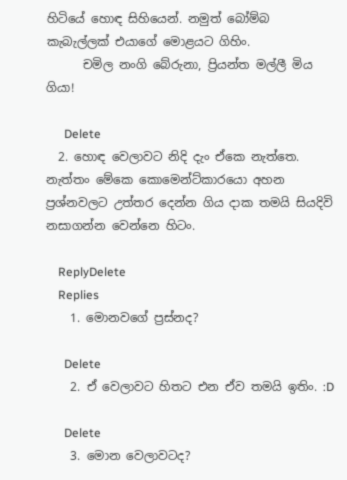හිටියේ හොඳ සිහියෙන්. නමුත් බෝම්බ කැබැල්ලක් එයාගේ මොළයට ගිහිං.
      චමිල නංගි බේරුනා, ප්‍රියන්ත මල්ලී මිය ගියා!

      Delete
  2. හොඳ වෙලාවට නිදි දැං ඒකෙ නැත්තෙ. නැත්තං මේකෙ කොමෙන්ට්කාරයො අහන ප්‍රශ්නවලට උත්තර දෙන්න ගිය දාක තමයි සියදිවි නසාගන්න වෙන්නෙ හිටං.

    ReplyDelete
    Replies
    1. මොනවගේ ප්‍රස්නද?

      Delete
    2. ඒ වෙලාවට හිතට එන ඒව තමයි ඉතිං. :D

      Delete
    3. මොන වෙලාවටද?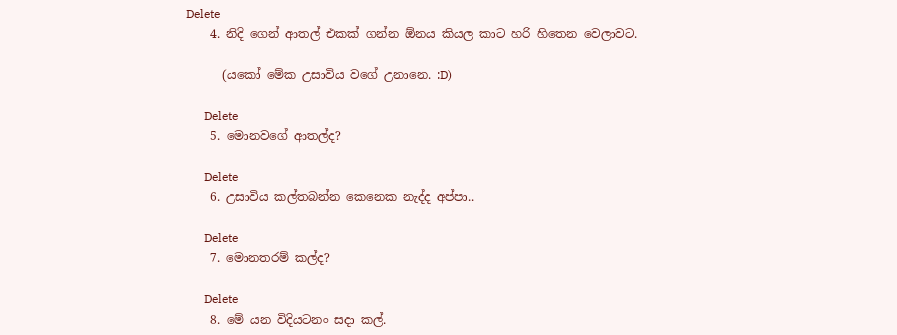Delete
    4. නිදි ගෙන් ආතල් එකක් ගන්න ඕනය කියල කාට හරි හිතෙන වෙලාවට.

      (යකෝ මේක උසාවිය වගේ උනානෙ. :D)

      Delete
    5. මොනවගේ ආතල්ද?

      Delete
    6. උසාවිය කල්තබන්න කෙනෙක නැද්ද අප්පා..

      Delete
    7. මොනතරම් කල්ද?

      Delete
    8. මේ යන විදියටනං සදා කල්.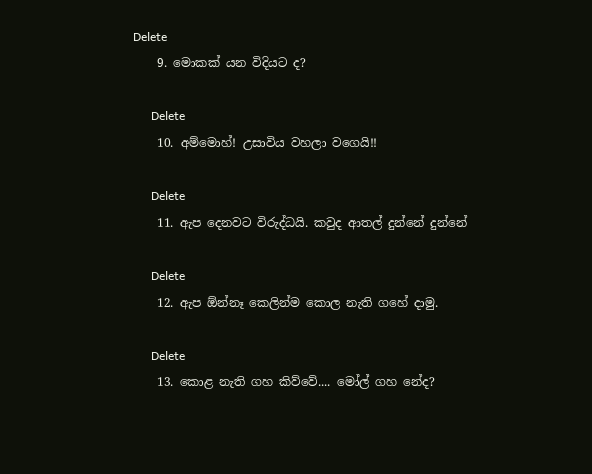Delete
    9. මොකක් යන විදියට ද?

      Delete
    10. අම්මොහ්! උසාවිය වහලා වගෙයි!!

      Delete
    11. ඇප දෙනවට විරුද්ධයි. කවුද ආතල් දුන්නේ දුන්නේ

      Delete
    12. ඇප ඕන්නෑ කෙලින්ම කොල නැති ගහේ දාමු.

      Delete
    13. කොළ නැති ගහ කිව්වේ.... මෝල් ගහ නේද?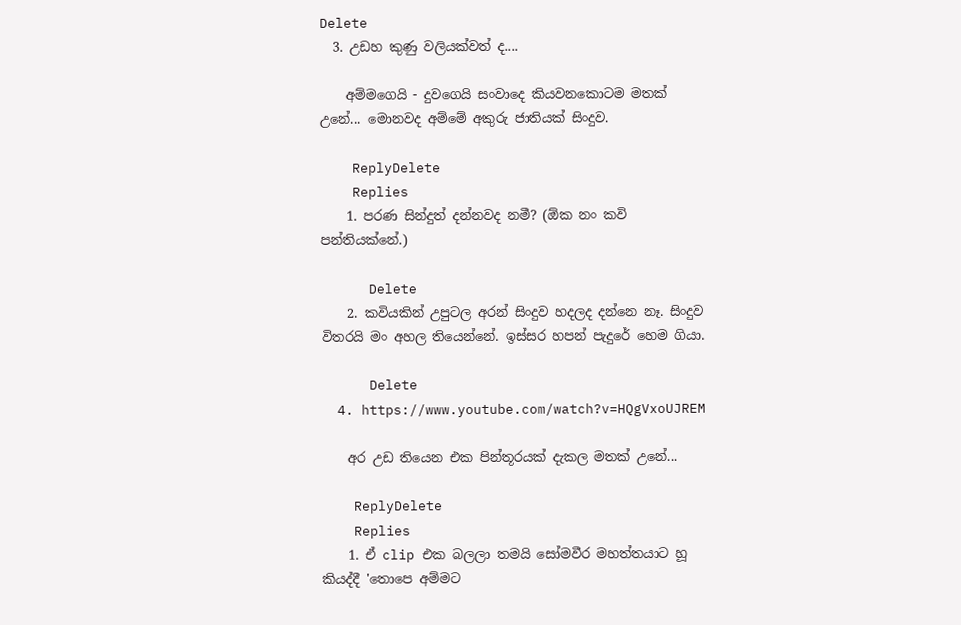Delete
  3. උඩහ කුණු වලියක්වත් ද....

    අම්මගෙයි - දුවගෙයි සංවාදෙ කියවනකොටම මතක් උනේ... මොනවද අම්මේ අකුරු ජාතියක් සිංදුව.

    ReplyDelete
    Replies
    1. පරණ සින්දුත් දන්නවද නමී? (ඕක නං කවි පන්තියක්නේ.)

      Delete
    2. කවියකින් උපුටල අරන් සිංදුව හදලද දන්නෙ නෑ. සිංදුව විතරයි මං අහල තියෙන්නේ. ඉස්සර හපන් පැදුරේ හෙම ගියා.

      Delete
  4. https://www.youtube.com/watch?v=HQgVxoUJREM

    අර උඩ තියෙන එක පින්තූරයක් දැකල මතක් උනේ...

    ReplyDelete
    Replies
    1. ඒ clip එක බලලා තමයි සෝමවීර මහත්තයාට හූ කියද්දී 'තොපෙ අම්මට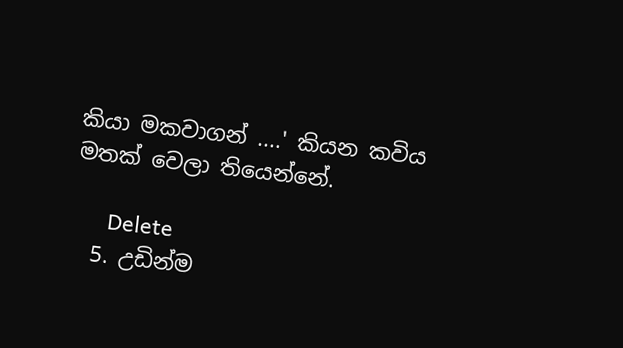කියා මකවාගන් ....' කියන කවිය මතක් වෙලා තියෙන්නේ.

      Delete
  5. උඩින්ම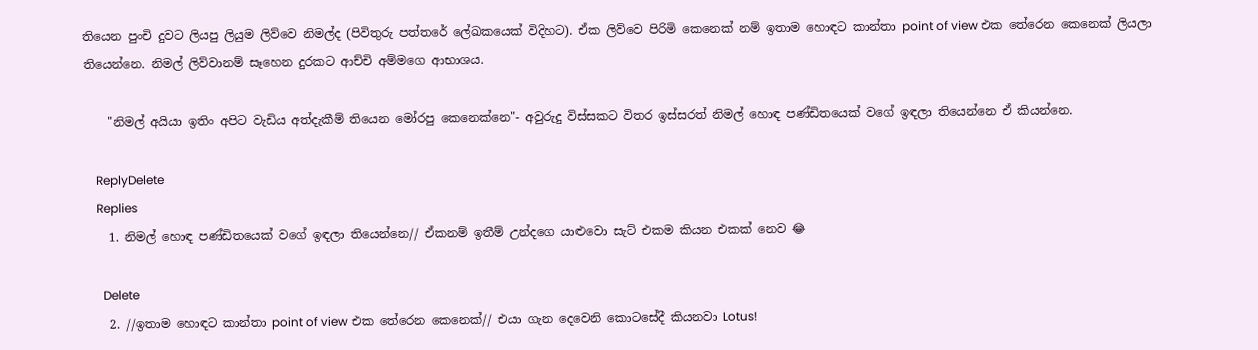තියෙන පුංචි දුවට ලියපු ලියුම ලිව්වෙ නිමල්ද (පිවිතුරු පත්තරේ ලේඛකයෙක් විදිහට). ඒක ලිව්වෙ පිරිමි කෙනෙක් නම් ඉතාම හොඳට කාන්තා point of view එක තේරෙන කෙනෙක් ලියලා තියෙන්නෙ. නිමල් ලිව්වානම් සෑහෙන දුරකට ආච්චි අම්මගෙ ආභාශය.

    "නිමල් අයියා ඉතිං අපිට වැඩිය අත්දැකීම් තියෙන මෝරපු කෙනෙක්නෙ"- අවුරුදු විස්සකට විතර ඉස්සරත් නිමල් හොඳ පණ්ඩිතයෙක් වගේ ඉඳලා තියෙන්නෙ ඒ කියන්නෙ.

    ReplyDelete
    Replies
    1. නිමල් හොඳ පණ්ඩිතයෙක් වගේ ඉඳලා තියෙන්නෙ// ඒකනම් ඉතීම් උන්දගෙ යාළුවො සැට් එකම කියන එකක් නෙව 😂

      Delete
    2. //ඉතාම හොඳට කාන්තා point of view එක තේරෙන කෙනෙක්// එයා ගැන දෙවෙනි කොටසේදී කියනවා Lotus!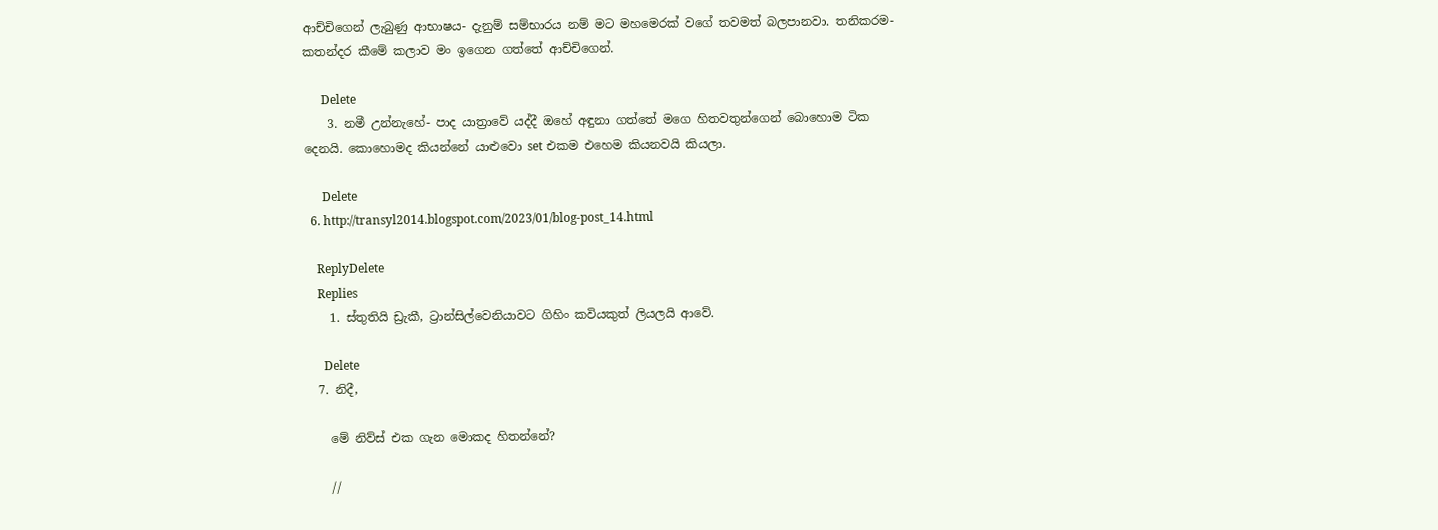ආච්චිගෙන් ලැබුණු ආභාෂය- දැනුම් සම්භාරය නම් මට මහමෙරක් වගේ තවමත් බලපානවා. තනිකරම- කතන්දර කීමේ කලාව මං ඉගෙන ගත්තේ ආච්චිගෙන්.

      Delete
    3. නමී උන්නැහේ- පාද යාත්‍රාවේ යද්දී ඔහේ අඳුනා ගත්තේ මගෙ හිතවතුන්ගෙන් බොහොම ටික දෙනයි. කොහොමද කියන්නේ යාළුවො set එකම එහෙම කියනවයි කියලා.

      Delete
  6. http://transyl2014.blogspot.com/2023/01/blog-post_14.html

    ReplyDelete
    Replies
    1. ස්තුතියි ඩ්‍රැකී, ට්‍රාන්සිල්වෙනියාවට ගිහිං කවියකුත් ලියලයි ආවේ.

      Delete
  7. නිදී,

    මේ නිව්ස් එක ගැන මොකද හිතන්නේ?

    //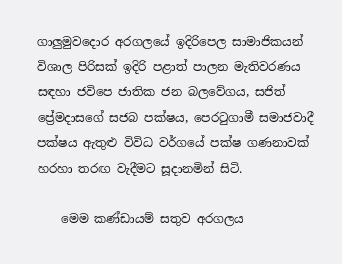ගාලුමුවදොර අරගලයේ ඉදිරිපෙල සාමාජිකයන් විශාල පිරිසක් ඉදිරි පළාත් පාලන මැතිවරණය සඳහා ජවිපෙ ජාතික ජන බලවේගය, සජිත් ප්‍රේමදාසගේ සජබ පක්ෂය, පෙරටුගාමී සමාජවාදී පක්ෂය ඇතුළු විවිධ වර්ගයේ පක්ෂ ගණනාවක් හරහා තරඟ වැදීමට සූදානමින් සිටි.

    මෙම කණ්ඩායම් සතුව අරගලය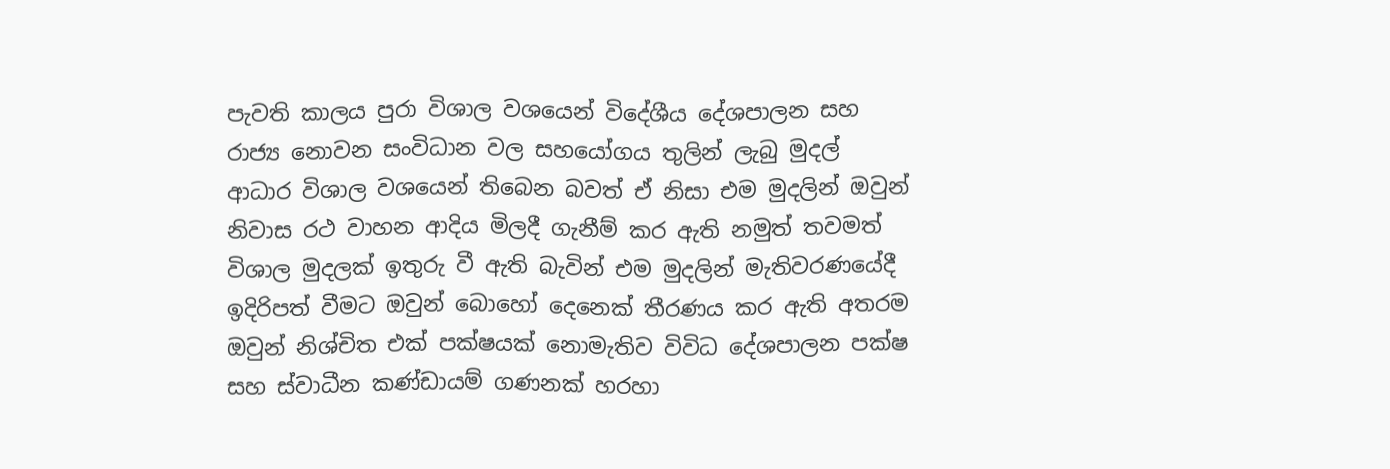පැවති කාලය පුරා විශාල වශයෙන් විදේශීය දේශපාලන සහ රාජ්‍ය නොවන සංවිධාන වල සහයෝගය තුලින් ලැබු මුදල් ආධාර විශාල වශයෙන් තිබෙන බවත් ඒ නිසා එම මුදලින් ඔවුන් නිවාස රථ වාහන ආදිය මිලදී ගැනීම් කර ඇති නමුත් තවමත් විශාල මුදලක් ඉතුරු වී ඇති බැවින් එම මුදලින් මැතිවරණයේදී ඉදිරිපත් වීමට ඔවුන් බොහෝ දෙනෙක් තීරණය කර ඇති අතරම ඔවුන් නිශ්චිත එක් පක්ෂයක් නොමැතිව විවිධ දේශපාලන පක්ෂ සහ ස්වාධීන කණ්ඩායම් ගණනක් හරහා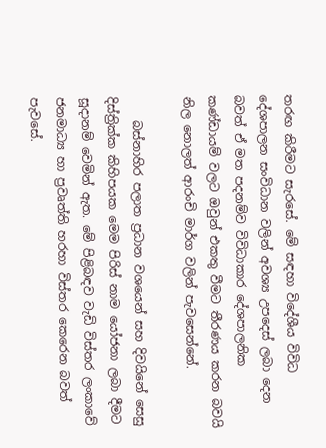තරඟ කිරීමට සැරසේ. මේ සඳහා විදේශීය විවිධ දේශපාලන සංවිධාන වලින් අවශ්‍ය උපදෙස් ලබා දෙන බවත් ඒ මත පදනම්ව විවිධාකාර දේශපාලනික කණ්ඩායම් වලට ඔවුන් එකතු වීමට තීරණය කරන බවයි නිල නොලත් ආරංචි මාර්ග වලින් පැවසෙන්නේ.

    බස්නාහිර පලාත ප්‍රධාන වශයෙන් සහ දිවයිනේ සෙසු දිස්ත්‍රික්ක කිහිපයක මෙම පිරිස් නාම යෝජනා ලබා දීමට සූදානම් වෙමින් ඇත. මේ පිළිබඳව වැඩි විස්තර ලංකාවේ ජනමාධ්‍ය හා ප්‍රවෘත්ති හරහා විස්තර කෙරෙන බවත් පැවසේ.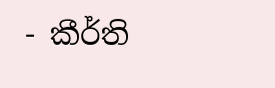- කීර්ති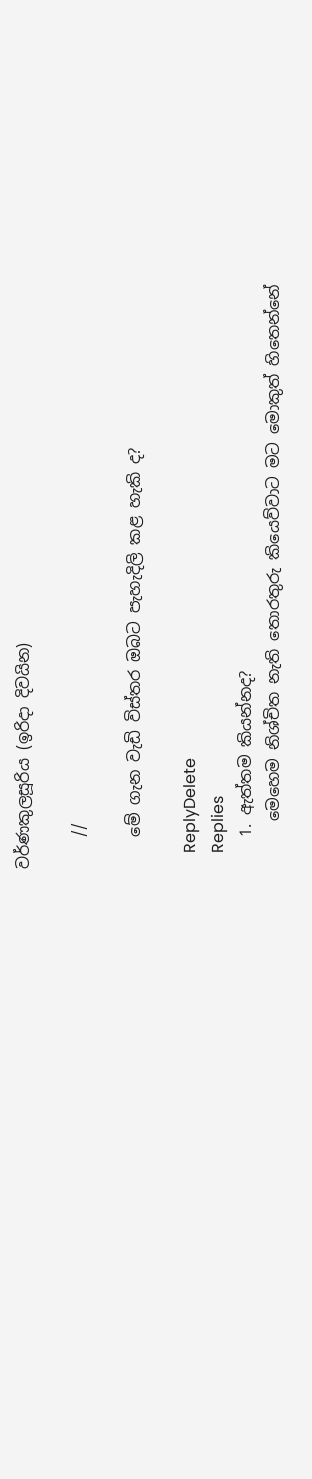වර්ණකුලසූරිය (ඉරිදා දිවයින)

    //

    මේ ගැන වැඩි විස්තර ඔබට පැහැදිලි කළ හැකි ද?

    ReplyDelete
    Replies
    1. ඇත්තම කියන්නද?
      මෙහෙම නිශ්චිත නැති තොරතුරු කියෙව්වාට මට මොකුත් හිතෙන්නේ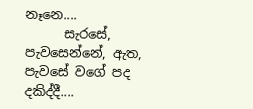නෑනෙ....
      සැරසේ, පැවසෙන්නේ, ඇත, පැවසේ වගේ පද දකිද්දී....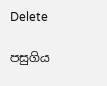Delete

පසුගිය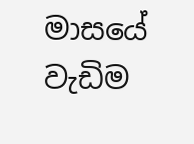මාසයේ වැඩිම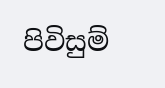පිවිසුම්